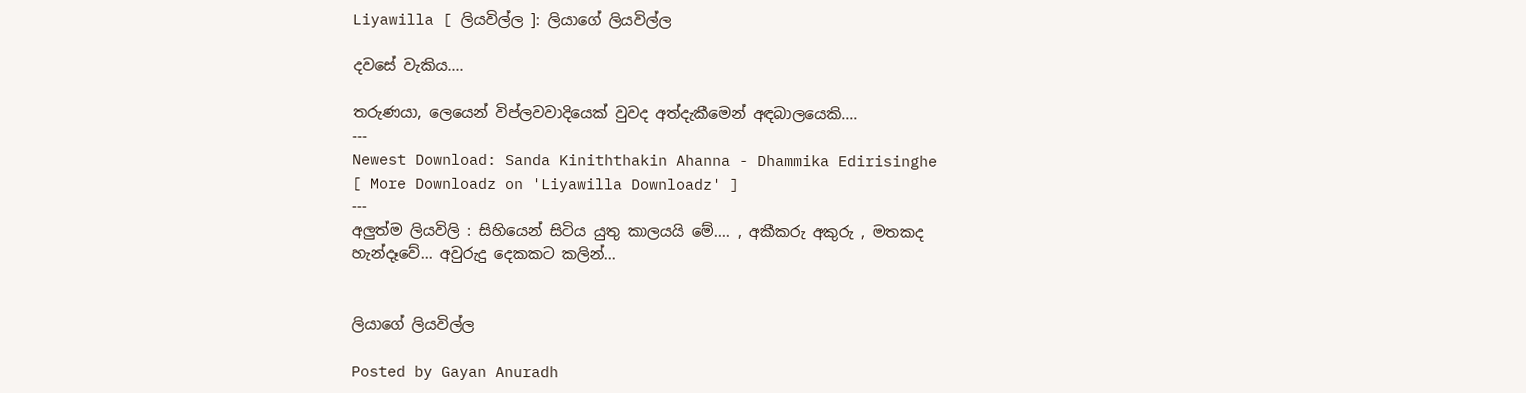Liyawilla [ ලියවිල්ල ]: ලියාගේ ලියවිල්ල

දවසේ වැකිය....

තරුණයා, ලෙයෙන් විප්ලවවාදියෙක් වුවද අත්දැකීමෙන් අඳබාලයෙකි....
---
Newest Download: Sanda Kiniththakin Ahanna - Dhammika Edirisinghe
[ More Downloadz on 'Liyawilla Downloadz' ]
---
අලුත්ම ලියවිලි : සිහියෙන් සිටිය යුතු කාලයයි මේ.... , අකීකරු අකුරු , මතකද හැන්දෑවේ... අවුරුදු දෙකකට කලින්...


ලියාගේ ලියවිල්ල

Posted by Gayan Anuradh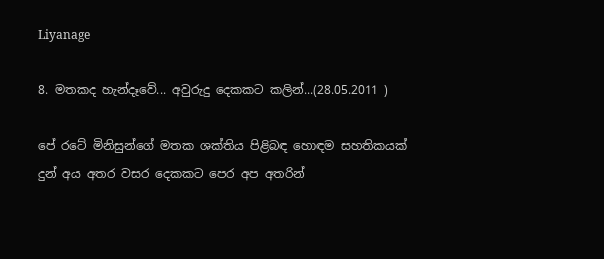Liyanage

8. මතකද හැන්දෑවේ... අවුරුදු දෙකකට කලින්...(28.05.2011 )

පේ රටේ මිනිසුන්ගේ මතක ශක්තිය පිළිබඳ හොඳම සහතිකයක් දුන් අය අතර වසර දෙකකට පෙර අප අතරින්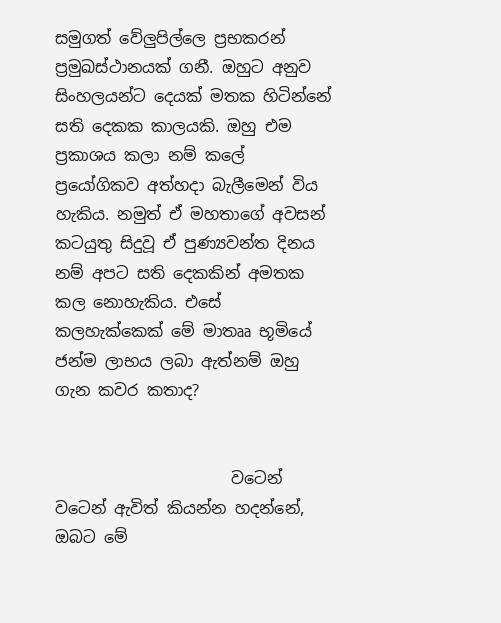සමුගත් වේලුපිල්ලෙ ප්‍රභකරන් ප්‍රමුඛස්ථානයක් ගනී. ඔහුට අනුව සිංහලයන්ට දෙයක් මතක හිටින්නේ සති දෙකක කාලයකි. ඔහු එම ප්‍රකාශය කලා නම් කලේ ප්‍රයෝගිකව අත්හදා බැලීමෙන් විය හැකිය. නමුත් ඒ මහතාගේ අවසන් කටයුතු සිදුවූ ඒ පුණ්‍යවන්ත දිනය නම් අපට සති දෙකකින් අමතක කල නොහැකිය. එසේ කලහැක්කෙක් මේ මාතෲ භූමියේ ජන්ම ලාභය ලබා ඇත්නම් ඔහු ගැන කවර කතාද?


                      වටෙන් වටෙන් ඇවිත් කියන්න හදන්නේ, ඔබට මේ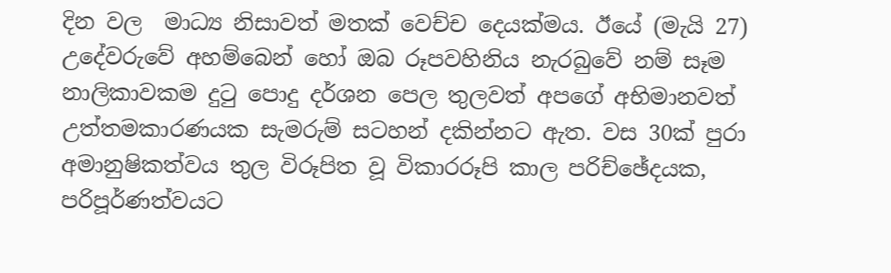දින වල  මාධ්‍ය නිසාවත් මතක් වෙච්ච දෙයක්මය. ඊයේ (මැයි 27) උදේවරුවේ අහම්බෙන් හෝ ඔබ රූපවහිනිය නැරබුවේ නම් සෑම නාලිකාවකම දුටු පොදු දර්ශන පෙල තුලවත් අපගේ අභිමානවත් උත්තමකාරණයක සැමරුම් සටහන් දකින්නට ඇත. වස 30ක් පුරා අමානුෂිකත්වය තුල විරූපිත වූ විකාරරූපි කාල පරිච්ඡේදයක, පරිපූර්ණත්වයට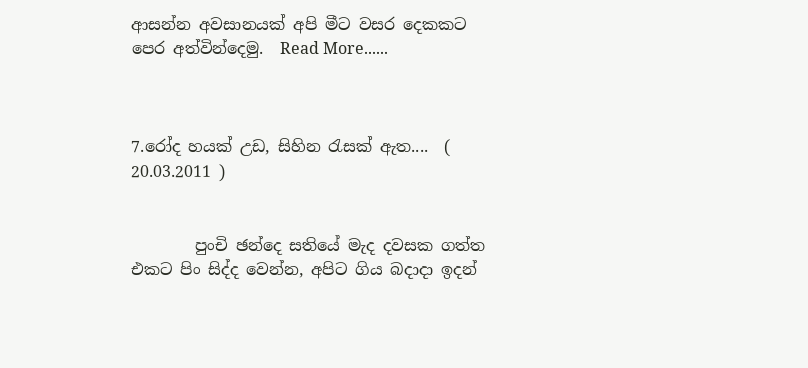ආසන්න අවසානයක් අපි මීට වසර දෙකකට පෙර අත්වින්දෙමු.  Read More......



7.රෝද හයක් උඩ, සිහින රැසක් ඇත....  ( 20.03.2011 )


        පුංචි ඡන්දෙ සතියේ මැද දවසක ගත්ත එකට පිං සිද්ද වෙන්න, අපිට ගිය බදාදා ඉදන්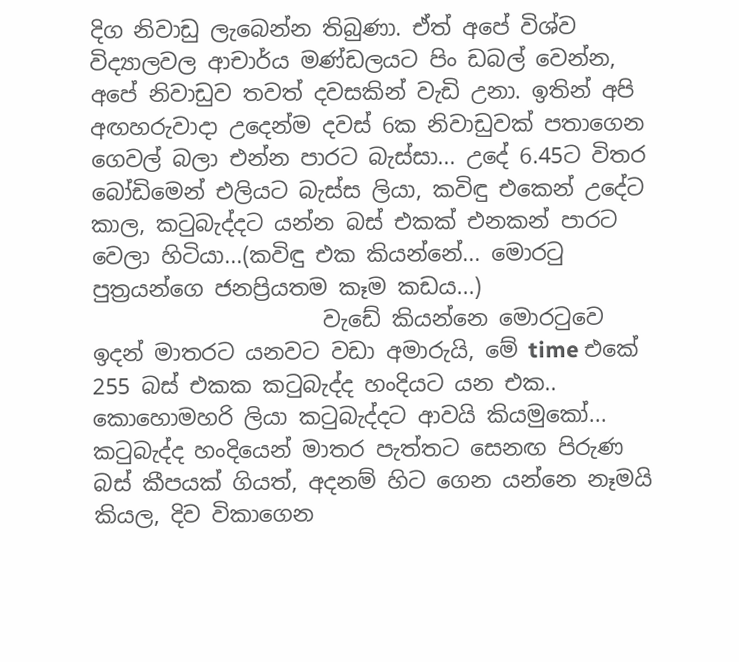දිග නිවාඩු ලැබෙන්න තිබුණා. ඒත් අපේ විශ්ව විද්‍යාලවල ආචාර්ය මණ්ඩලයට පිං ඩබල් වෙන්න, අපේ නිවාඩුව තවත් දවසකින් වැඩි උනා. ඉතින් අපි අඟහරුවාදා උදෙන්ම දවස් 6ක නිවාඩුවක් පතාගෙන ගෙවල් බලා එන්න පාරට බැස්සා... උදේ 6.45ට විතර බෝඩිමෙන් එලියට බැස්ස ලියා, කවිඳු එකෙන් උදේට කාල, කටුබැද්දට යන්න බස් එකක් එනකන් පාරට වෙලා හිටියා...(කවිඳු එක කියන්නේ... මොරටු පුත්‍රයන්ගෙ ජනප්‍රියතම කෑම කඩය...)
                     වැඩේ කියන්නෙ මොරටුවෙ ඉදන් මාතරට යනවට වඩා අමාරුයි, මේ time එකේ 255 බස් එකක කටුබැද්ද හංදියට යන එක.. කොහොමහරි ලියා කටුබැද්දට ආවයි කියමුකෝ... කටුබැද්ද හංදියෙන් මාතර පැත්තට සෙනඟ පිරුණ බස් කීපයක් ගියත්, අදනම් හිට ගෙන යන්නෙ නෑමයි කියල, දිව විකාගෙන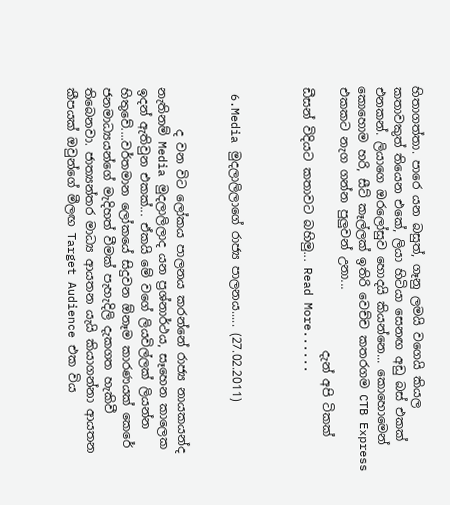හිතාගත්තා. පාරෙ යන බසුත්, ගෑනු ලමයි වගෙයි කියල කතාවකුත් තියෙන එකේ, ලියා හිටියා සෙනඟ අඩු බස් එකක් එනකන්. ලියාගෙ ඔරලෝසුව හොදයි කියන්නෙ... කොහොමෙන් කොහොම හරි, සීට් කෑල්ලක් ඉතිරි වෙච්ච කතරගම CTB Express එකකට නැග ගන්න පුලුවන් උනා...
                                            දැන් අපි ටිකක් ඩීසන් විදියට කතාවට බහිමු... Read More......



 6.Media මුදලාලිලාගේ රාජ්‍ය පාලනය..... (27.02.2011)


       ද වන විට ලෝකය පාලනය කරන්නේ රාජ්‍ය නායකයන්ද නැතිනම් Media මුදලාලිලාද යන ප්‍රශ්නාර්ථය, සෑහෙන කාලෙක ඉදන් ඇතිවුන එකක්... ඒකයි මේ වගේ ලියවිල්ලක් ලියන්න හිතුවේ....වර්තමාන ලෝකයේ සිදුවන ඕනෑම කාරණයක් කෙරේ ජනමාධ්‍යයන්ගේ මැදිහත් වීමක් පැහැදිලි දැකගත හැකිවී තිබෙනවා. ජාත්‍යන්තර මාධ්‍ය ආයතන යැයි කියාගන්නා ආයතන කීපයක් ඔවුන්ගේ මීලඟ Target Audience එක විය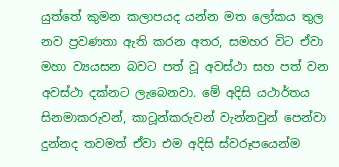යුත්තේ කුමන කලාපයද යන්න මත ලෝකය තුල නව ප්‍රවණතා ඇති කරන අතර, සමහර විට ඒවා මහා ව්‍යයසන බවට පත් වූ අවස්ථා සහ පත් වන අවස්ථා දක්නට ලැබෙනවා. මේ අදිසි යථාර්තය සිනමාකරුවන්, කාටූන්කරුවන් වැන්නවුන් පෙන්වා දුන්නද තවමත් ඒවා එම අදිසි ස්වරූපයෙන්ම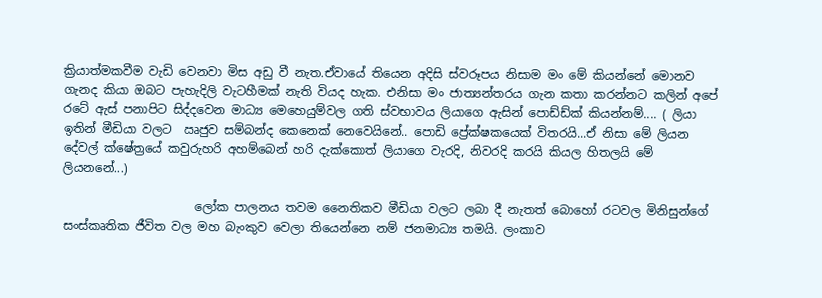ක්‍රියාත්මකවීම වැඩි වෙනවා මිස අඩු වී නැත.ඒවායේ තියෙන අදිසි ස්වරූපය නිසාම මං මේ කියන්නේ මොනව ගැනද කියා ඔබට පැහැදිලි වැටහීමක් නැති වියද හැක. එනිසා මං ජාත්‍යන්තරය ගැන කතා කරන්නට කලින් අපේ රටේ ඇස් පනාපිට සිද්දවෙන මාධ්‍ය මෙහෙයුම්වල ගති ස්වභාවය ලියාගෙ ඇසින් පොඩ්ඩ්ක් කියන්නම්.... ( ලියා ඉතින් මීඩියා වලට  ඍජුව සම්බන්ද කෙනෙක් නෙවෙයිනේ.. පොඩි ප්‍රේක්ෂකයෙක් විතරයි...ඒ නිසා මේ ලියන දේවල් ක්ෂේත්‍රයේ කවුරුහරි අහම්බෙන් හරි දැක්කොත් ලියාගෙ වැරදි, නිවරදි කරයි කියල හිතලයි මේ ලියනනේ...)

                      ලෝක පාලනය තවම නෛතිකව මීඩියා වලට ලබා දී නැතත් බොහෝ රටවල මිනිසුන්ගේ සංස්කෘතික ජීවිත වල මහ බැංකුව වෙලා තියෙන්නෙ නම් ජනමාධ්‍ය තමයි. ලංකාව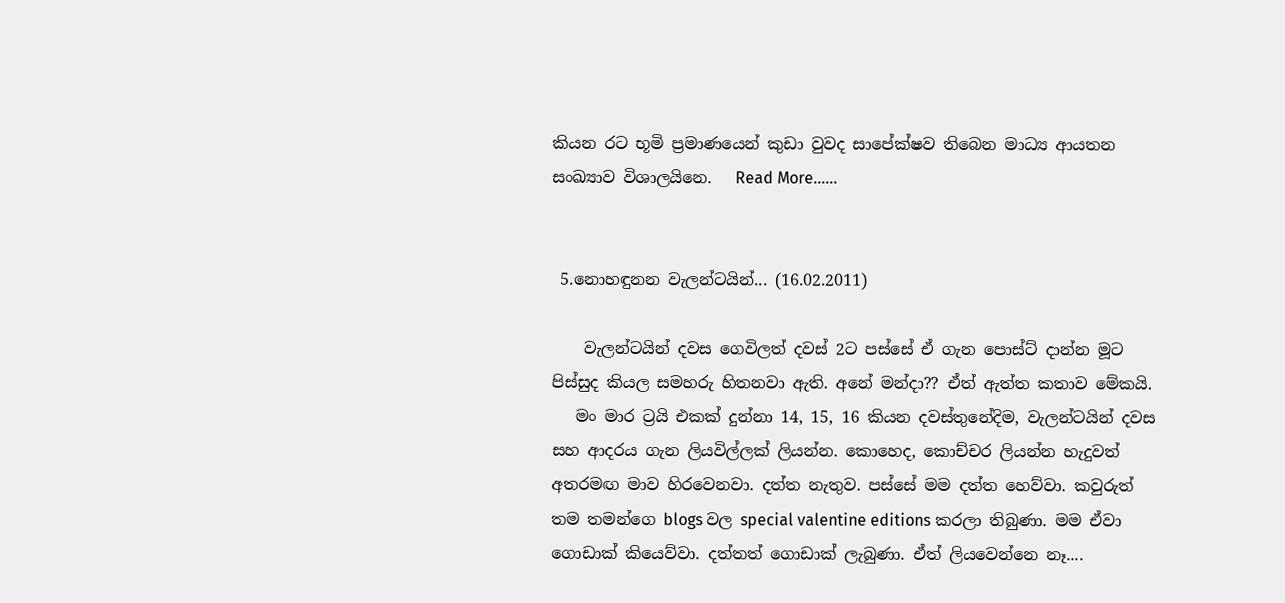කියන රට භූමි ප්‍රමාණයෙන් කුඩා වුවද සාපේක්ෂව තිබෙන මාධ්‍ය ආයතන සංඛ්‍යාව විශාලයිනෙ.   Read More......


 5.නොහඳුනන වැලන්ටයින්... (16.02.2011)

    වැලන්ටයින් දවස ගෙවිලත් දවස් 2ට පස්සේ ඒ ගැන පොස්ට් දාන්න මූට පිස්සුද කියල සමහරු හිතනවා ඇති. අනේ මන්දා?? ඒත් ඇත්ත කතාව මේකයි.
   මං මාර ට්‍රයි එකක් දුන්නා 14, 15, 16 කියන දවස්තුනේදිම, වැලන්ටයින් දවස සහ ආදරය ගැන ලියවිල්ලක් ලියන්න. කොහෙද, කොච්චර ලියන්න හැදුවත් අතරමඟ මාව හිරවෙනවා. දත්ත නැතුව. පස්සේ මම දත්ත හෙව්වා. කවුරුත් තම තමන්ගෙ blogs වල special valentine editions කරලා තිබුණා. මම ඒවා ගොඩාක් කියෙව්වා. දත්තත් ගොඩාක් ලැබුණා. ඒත් ලියවෙන්නෙ නෑ....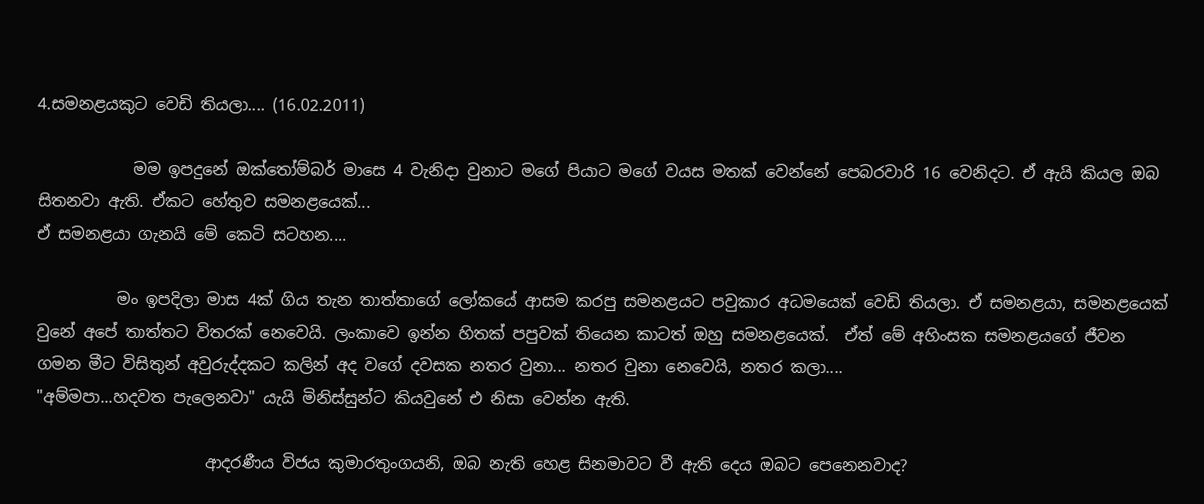4.සමනළයකුට වෙඩි තියලා.... (16.02.2011)

            මම ඉපදුනේ ඔක්තෝම්බර් මාසෙ 4 වැනිදා වුනාට මගේ පියාට මගේ වයස මතක් වෙන්නේ පෙබරවාරි 16 වෙනිදට. ඒ ඇයි කියල ඔබ සිතනවා ඇති. ඒකට හේතුව සමනළයෙක්...
ඒ සමනළයා ගැනයි මේ කෙටි සටහන....

          මං ඉපදිලා මාස 4ක් ගිය තැන තාත්තාගේ ලෝකයේ ආසම කරපු සමනළයට පවුකාර අධමයෙක් වෙඩි තියලා. ඒ සමනළයා, සමනළයෙක් වුනේ අපේ තාත්තට විතරක් නෙවෙයි. ලංකාවෙ ඉන්න හිතක් පපුවක් තියෙන කාටත් ඔහු සමනළයෙක්.  ඒත් මේ අහිංසක සමනළයගේ ජීවන ගමන මීට විසිතුන් අවුරුද්දකට කලින් අද වගේ දවසක නතර වුනා... නතර වුනා නෙවෙයි, නතර කලා....
"අම්මපා...හදවත පැලෙනවා" යැයි මිනිස්සුන්ට කියවුනේ එ නිසා වෙන්න ඇති.

                     ආදරණීය විජය කුමාරතුංගයනි, ඔබ නැති හෙළ සිනමාවට වී ඇති දෙය ඔබට පෙනෙනවාද?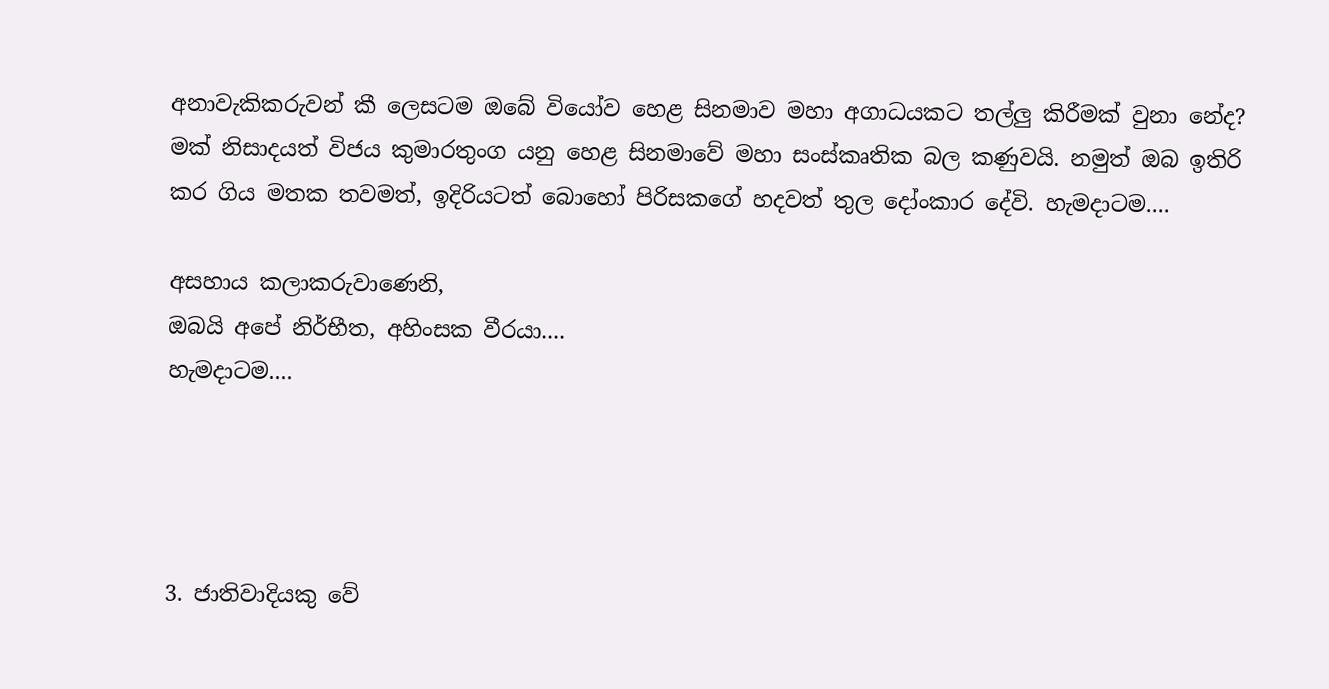අනාවැකිකරුවන් කී ලෙසටම ඔබේ වියෝව හෙළ සිනමාව මහා අගාධයකට තල්ලු කිරීමක් වුනා නේද? මක් නිසාදයත් විජය කුමාරතුංග යනු හෙළ සිනමාවේ මහා සංස්කෘතික බල කණුවයි. නමුත් ඔබ ඉතිරි කර ගිය මතක තවමත්, ඉදිරියටත් බොහෝ පිරිසකගේ හදවත් තුල දෝංකාර දේවි. හැමදාටම....

අසහාය කලාකරුවාණෙනි,
ඔබයි අපේ නිර්භීත, අහිංසක වීරයා....
හැමදාටම....




3. ජාතිවාදියකු වේ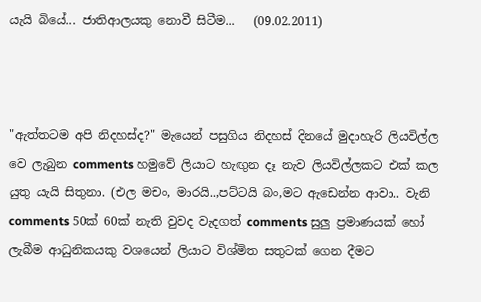යැයි බියේ... ජාතිආලයකු නොවී සිටීම...   (09.02.2011)



"ඇත්තටම අපි නිදහස්ද?" මැයෙන් පසුගිය නිදහස් දිනයේ මුදාහැරි ලියවිල්ල වෙ ලැබුන comments හමුවේ ලියාට හැඟුන දෑ නැව ලියවිල්ලකට එක් කල යුතු යැයි සිතුනා. (එල මචං, මාරයි..,පට්ටයි බං,මට ඇඩෙන්න ආවා.. වැනි comments 50ක් 60ක් නැති වුවද වැදගත් comments සුලු ප්‍රමාණයක් හෝ ලැබීම ආධුනිකයකු වශයෙන් ලියාට විශ්මිත සතුටක් ගෙන දීමට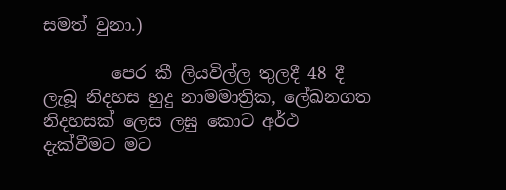සමත් වුනා.)

        පෙර කී ලියවිල්ල තුලදී 48 දී ලැබූ නිදහස හුදු නාමමාත්‍රික, ලේඛනගත නිදහසක් ලෙස ලඝු කොට අර්ථ දැක්වීමට මට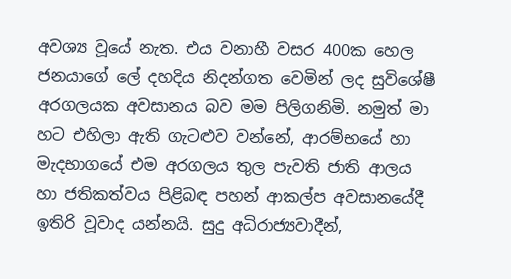අවශ්‍ය වූයේ නැත. එය වනාහී වසර 400ක හෙල ජනයාගේ ලේ දහදිය නිදන්ගත වෙමින් ලද සුවිශේෂී අරගලයක අවසානය බව මම පිලිගනිමි. නමුත් මා හට එහිලා ඇති ගැටළුව වන්නේ, ආරම්භයේ හා මැදභාගයේ එම අරගලය තුල පැවති ජාති ආලය හා ජතිකත්වය පිළිබඳ පහන් ආකල්ප අවසානයේදී ඉතිරි වූවාද යන්නයි. සුදු අධිරාජ්‍යවාදීන්,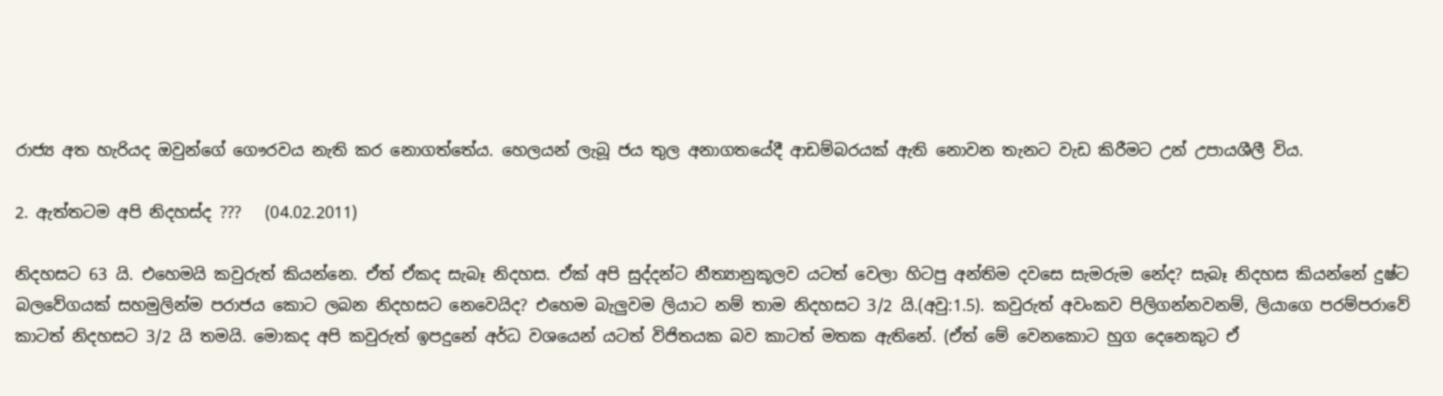රාජ්‍ය අත හැරියද ඔවුන්ගේ ගෞරවය නැති කර නොගත්තේය. හෙලයන් ලැබූ ජය තුල අනාගතයේදී ආඩම්බරයක් ඇති නොවන තැනට වැඩ කිරීමට උන් උපායශීලී විය.

2. ඇත්තටම අපි නිදහස්ද ???   (04.02.2011)

නිදහසට 63 යි. එහෙමයි කවුරුත් කියන්නෙ. ඒත් ඒකද සැබෑ නිදහස. ඒක් අපි සුද්දන්ට නීත්‍යානුකූලව යටත් වෙලා හිටපු අන්තිම දවසෙ සැමරුම නේද? සැබෑ නිදහස කියන්නේ දුෂ්ට බලවේගයක් සහමුලින්ම පරාජය කොට ලබන නිදහසට නෙවෙයිද? එහෙම බැලුවම ලියාට නම් තාම නිදහසට 3/2 යි.(අවු:1.5). කවුරුත් අවංකව පිලිගන්නවනම්, ලියාගෙ පරම්පරාවේ කාටත් නිදහසට 3/2 යි තමයි. මොකද අපි කවුරුත් ඉපදුනේ අර්ධ වශයෙන් යටත් විජිතයක බව කාටත් මතක ඇතිනේ. (ඒත් මේ වෙනකොට හුග දෙනෙකුට ඒ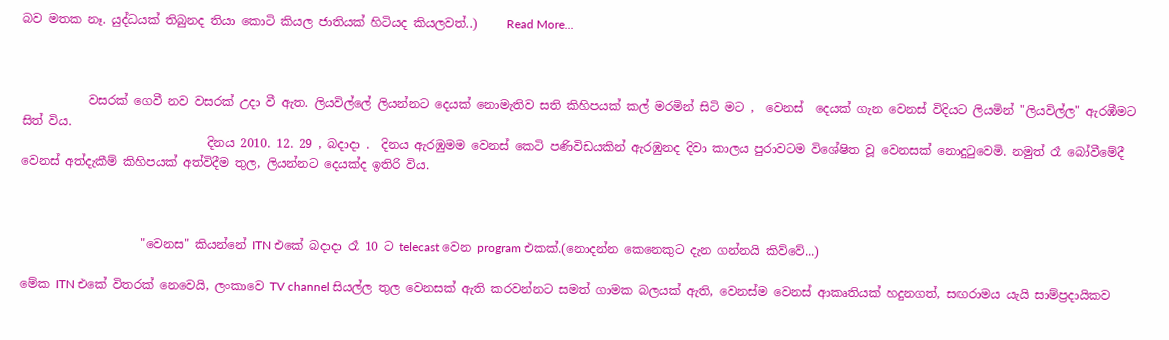බව මතක නෑ. යුද්ධයක් තිබුනද තියා කොටි කියල ජාතියක් හිටියද කියලවත්..)     Read More...



           වසරක් ගෙවී නව වසරක් උදා වී ඇත. ලියවිල්ලේ ලියන්නට දෙයක් නොමැතිව සති කිහිපයක් කල් මරමින් සිටි මට ,  වෙනස්  දෙයක් ගැන වෙනස් විදියට ලියමින් "ලියවිල්ල" ඇරඹීමට සිත් විය.
                               දිනය 2010. 12. 29 , බදාදා .  දිනය ඇරඹුමම වෙනස් කෙටි පණිවිඩයකින් ඇරඹුනද දිවා කාලය පුරාවටම විශේෂිත වූ වෙනසක් නොදුටුවෙමි. නමුත් රෑ බෝවීමේදී වෙනස් අත්දැකීම් කිහිපයක් අත්විදීම තුල, ලියන්නට දෙයක්ද ඉතිරි විය.



                    "වෙනස" කියන්නේ ITN එකේ බදාදා රෑ 10 ට telecast වෙන program එකක්.(නොදන්න කෙනෙකුට දැන ගන්නයි කිව්වේ...)

මේක ITN එකේ විතරක් නෙවෙයි, ලංකාවෙ TV channel සියල්ල තුල වෙනසක් ඇති කරවන්නට සමත් ගාමක බලයක් ඇති, වෙනස්ම වෙනස් ආකෘතියක් හදුනගත්, සඟරාමය යැයි සාම්ප්‍රදායිකව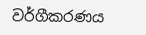වර්ගීකරණය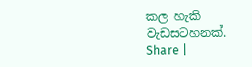කල හැකි වැඩසටහනක්.
Share |